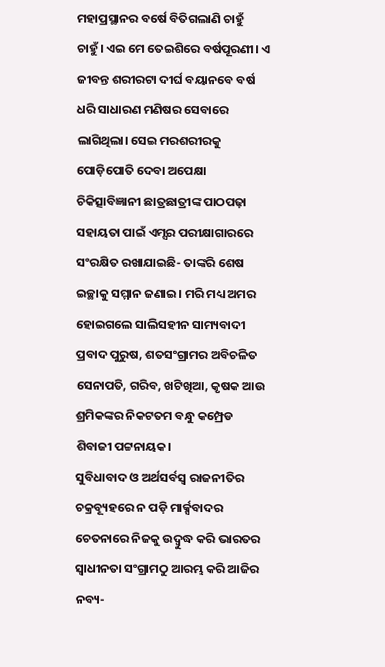ମହାପ୍ରସ୍ଥାନର ବର୍ଷେ ବିତିଗଲାଣି ଚାହୁଁ ଚାହୁଁ। ଏଇ ମେ ତେଇଶିରେ ବର୍ଷପୂରଣୀ। ଏ ଜୀବନ୍ତ ଶରୀରଟା ଦୀର୍ଘ ବୟାନବେ ବର୍ଷ ଧରି ସାଧାରଣ ମଣିଷର ସେବାରେ ଲାଗିଥିଲା। ସେଇ ମରଶରୀରକୁ ପୋଡ଼ିପୋତି ଦେବା ଅପେକ୍ଷା ଚିକିତ୍ସାବିଜ୍ଞାନୀ ଛାତ୍ରଛାତ୍ରୀଙ୍କ ପାଠପଢ଼ା ସହାୟତା ପାଇଁ ଏମ୍ସର ପରୀକ୍ଷାଗାରରେ ସଂରକ୍ଷିତ ରଖାଯାଇଛି- ତାଙ୍କରି ଶେଷ ଇଚ୍ଛାକୁ ସମ୍ମାନ ଜଣାଇ। ମରି ମଧ୍ୟ ଅମର ହୋଇଗଲେ ସାଲିସହୀନ ସାମ୍ୟବାଦୀ ପ୍ରବାଦ ପୁରୁଷ, ଶତସଂଗ୍ରାମର ଅବିଚଳିତ ସେନାପତି, ଗରିବ, ଖଟିଖିଆ, କୃଷକ ଆଉ ଶ୍ରମିକଙ୍କର ନିକଟତମ ବନ୍ଧୁ କମ୍ପ୍ରେଡ ଶିବାଜୀ ପଟ୍ଟନାୟକ।
ସୁବିଧାବାଦ ଓ ଅର୍ଥସର୍ବସ୍ବ ରାଜନୀତିର ଚକ୍ରବ୍ୟୂହରେ ନ ପଡ଼ି ମାର୍କ୍ସବାଦର ଚେତନାରେ ନିଜକୁ ଉଦ୍ବୁଦ୍ଧ କରି ଭାରତର ସ୍ବାଧୀନତା ସଂଗ୍ରାମଠୁ ଆରମ୍ଭ କରି ଆଜିର ନବ୍ୟ-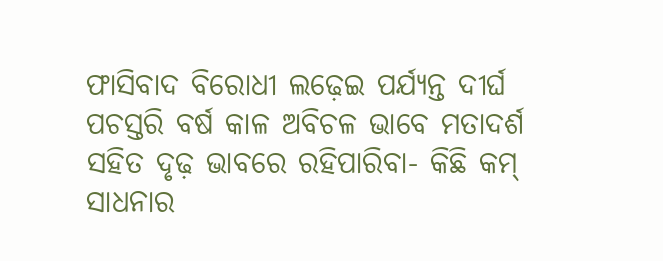ଫାସିବାଦ ବିରୋଧୀ ଲଢ଼େଇ ପର୍ଯ୍ୟନ୍ତ ଦୀର୍ଘ ପଚସ୍ତରି ବର୍ଷ କାଳ ଅବିଚଳ ଭାବେ ମତାଦର୍ଶ ସହିତ ଦୃଢ଼ ଭାବରେ ରହିପାରିବା- କିଛି କମ୍ ସାଧନାର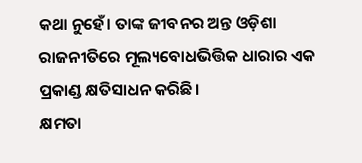କଥା ନୁହେଁ। ତାଙ୍କ ଜୀବନର ଅନ୍ତ ଓଡ଼ିଶା ରାଜନୀତିରେ ମୂଲ୍ୟବୋଧଭିତ୍ତିକ ଧାରାର ଏକ ପ୍ରକାଣ୍ଡ କ୍ଷତିସାଧନ କରିଛି।
କ୍ଷମତା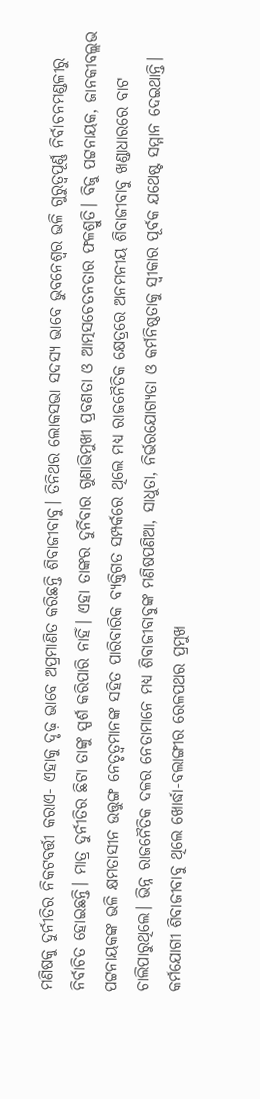ମଣିଷକୁ ଦୁର୍ନୀତିର ନିକଟବର୍ତ୍ତୀ କରାଏ- ଏହାକୁ ଦୃଢ଼ ଭାବେ ଅପ୍ରମାଣିତ କରିଛନ୍ତି ଶିବାଜୀବାବୁ। ତିନିଥର ଲୋକସଭା ସଦସ୍ୟ ଭାବେ ଭୁବନେଶ୍ବର ଭଳି ଗୁରୁତ୍ବପୂର୍ଣ୍ଣ ନିର୍ବାଚନମଣ୍ଡଳୀରୁ ନିର୍ବାଚିତ ହୋଇଛନ୍ତି। ମାତ୍ର ଦୁର୍ନୀତିର ଛିଟା ତାଙ୍କୁ ସ୍ପର୍ଶ କରିପାରି ନାହିଁ। ଏହା ତାଙ୍କର ଦୁର୍ନିବାର ଗୁଣାଭିମୁଖୀ ପ୍ରବଣତା ଓ ଆତ୍ମସଚେତନତାର ଫଳଶ୍ରୁତି। ବିଜୁ ପଟ୍ଟନାୟକ, ଜାନକୀବଲ୍ଲଭ ପଟ୍ଟନାୟକଙ୍କ ଭଳି କ୍ଷମତାସୀନ ଉତ୍ତୁଙ୍ଗ ନେତୃତ୍ବମାନଙ୍କ ସହିତ ପାରିବାରିକ ବ୍ୟକ୍ତିଗତ ସମ୍ପର୍କରେ ଥିଲେ ମଧ୍ୟ ରାଜନୈତିକ କ୍ଷେତ୍ରରେ ଅନମନୀୟ ଶିବାଜୀବାବୁ ଖଣ୍ଡାଧାରରେ ବାଟ ଚାଲିପାରୁଥିଲେ। ଭିନ୍ନ ରାଜନୈତିକ ଦଳର ନେତାମାନେ ମଧ୍ୟ ଶିବାଜୀବାବୁଙ୍କ ମଣିଷପଣିଆ, ସାଧୁତା, ନିର୍ଭରଯୋଗ୍ୟତା ଓ କର୍ମନିଷ୍ଠତାକୁ ସ୍ବୀକାର ପୂର୍ବକ ଯଥେଷ୍ଟ ସମ୍ମାନ ଦେଇଥାନ୍ତି।
କର୍ମଯୋଗୀ ଶିବାଜୀବାବୁ ଥିଲେ ଖୋର୍ଦ୍ଧା-ବଲାଙ୍ଗୀର ରେଳପଥର ପ୍ରମୁଖ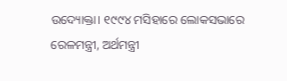ଉଦ୍ୟୋକ୍ତା। ୧୯୯୪ ମସିହାରେ ଲୋକସଭାରେ ରେଳମନ୍ତ୍ରୀ, ଅର୍ଥମନ୍ତ୍ରୀ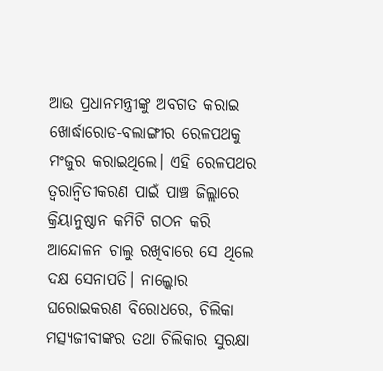ଆଉ ପ୍ରଧାନମନ୍ତ୍ରୀଙ୍କୁ ଅବଗତ କରାଇ ଖୋର୍ଦ୍ଧାରୋଡ-ବଲାଙ୍ଗୀର ରେଳପଥକୁ ମଂଜୁର କରାଇଥିଲେ। ଏହି ରେଳପଥର ତ୍ବରାନ୍ବିତୀକରଣ ପାଇଁ ପାଞ୍ଚ ଜିଲ୍ଲାରେ କ୍ରିୟାନୁଷ୍ଠାନ କମିଟି ଗଠନ କରି ଆନ୍ଦୋଳନ ଚାଲୁ ରଖିବାରେ ସେ ଥିଲେ ଦକ୍ଷ ସେନାପତି। ନାଲ୍କୋର ଘରୋଇକରଣ ବିରୋଧରେ, ଚିଲିକା ମତ୍ସ୍ୟଜୀବୀଙ୍କର ତଥା ଚିଲିକାର ସୁରକ୍ଷା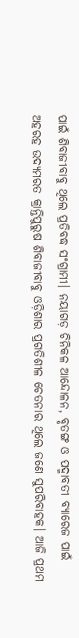ପାଇଁ ଶିବାଜୀବାବୁ ଥିଲେ ପ୍ରତିବଦ୍ଧ ସଂଗ୍ରାମୀ। ନୟାଗଡ଼ ଚିନିକଳ ଆନ୍ଦୋଳନ, ବୃତଙ୍ଗ ଓ ପଦ୍ମାବତୀ ବ୍ୟାରେଜ ପାଇଁ ଅହରହ ଉଦ୍ୟମରତ କ୍ରାନ୍ତିପୁରୁଷ ଶିବାଜୀବାବୁ ଓଡ଼ିଶାର ପ୍ରଗତିଶୀଳ ଚେତନାର ଥିଲେ ଜଣେ ସୁପରିବାହକ। ଆଜି ପ୍ରଥମ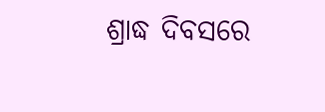ଶ୍ରାଦ୍ଧ ଦିବସରେ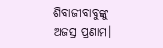ଶିବାଜୀବାବୁଙ୍କୁ ଅଜସ୍ର ପ୍ରଣାମ।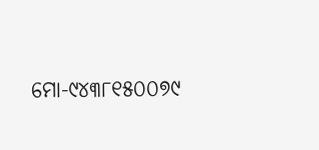ମୋ-୯୪୩୮୧୫୦୦୭୯